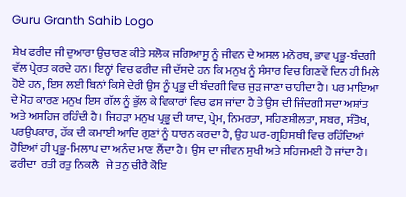Guru Granth Sahib Logo

ਸ਼ੇਖ ਫਰੀਦ ਜੀ ਦੁਆਰਾ ਉਚਾਰਣ ਕੀਤੇ ਸਲੋਕ ਜਗਿਆਸੂ ਨੂੰ ਜੀਵਨ ਦੇ ਅਸਲ ਮਨੋਰਥ, ਭਾਵ ਪ੍ਰਭੂ-ਬੰਦਗੀ ਵੱਲ ਪ੍ਰੇਰਤ ਕਰਦੇ ਹਨ। ਇਨ੍ਹਾਂ ਵਿਚ ਫਰੀਦ ਜੀ ਦੱਸਦੇ ਹਨ ਕਿ ਮਨੁਖ ਨੂੰ ਸੰਸਾਰ ਵਿਚ ਗਿਣਵੇਂ ਦਿਨ ਹੀ ਮਿਲੇ ਹੋਏ ਹਨ, ਇਸ ਲਈ ਬਿਨਾਂ ਕਿਸੇ ਦੇਰੀ ਉਸ ਨੂੰ ਪ੍ਰਭੂ ਦੀ ਬੰਦਗੀ ਵਿਚ ਜੁੜ ਜਾਣਾ ਚਾਹੀਦਾ ਹੈ। ਪਰ ਮਾਇਆ ਦੇ ਮੋਹ ਕਾਰਣ ਮਨੁਖ ਇਸ ਗੱਲ ਨੂੰ ਭੁੱਲ ਕੇ ਵਿਕਾਰਾਂ ਵਿਚ ਫਸ ਜਾਂਦਾ ਹੈ ਤੇ ਉਸ ਦੀ ਜਿੰਦਗੀ ਸਦਾ ਅਸ਼ਾਂਤ ਅਤੇ ਅਸਹਿਜ ਰਹਿੰਦੀ ਹੈ। ਜਿਹੜਾ ਮਨੁਖ ਪ੍ਰਭੂ ਦੀ ਯਾਦ, ਪ੍ਰੇਮ, ਨਿਮਰਤਾ, ਸਹਿਣਸ਼ੀਲਤਾ, ਸਬਰ, ਸੰਤੋਖ, ਪਰਉਪਕਾਰ, ਹੱਕ ਦੀ ਕਮਾਈ ਆਦਿ ਗੁਣਾਂ ਨੂੰ ਧਾਰਨ ਕਰਦਾ ਹੈ, ਉਹ ਘਰ-ਗ੍ਰਹਿਸਥੀ ਵਿਚ ਰਹਿੰਦਿਆਂ ਹੋਇਆਂ ਹੀ ਪ੍ਰਭੂ-ਮਿਲਾਪ ਦਾ ਅਨੰਦ ਮਾਣ ਲੈਂਦਾ ਹੈ। ਉਸ ਦਾ ਜੀਵਨ ਸੁਖੀ ਅਤੇ ਸਹਿਜਮਈ ਹੋ ਜਾਂਦਾ ਹੈ।
ਫਰੀਦਾ  ਰਤੀ ਰਤੁ ਨਿਕਲੈ   ਜੇ ਤਨੁ ਚੀਰੈ ਕੋਇ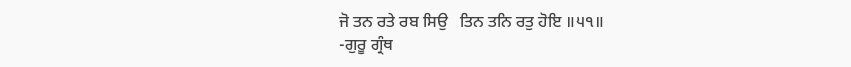ਜੋ ਤਨ ਰਤੇ ਰਬ ਸਿਉ   ਤਿਨ ਤਨਿ ਰਤੁ ਹੋਇ ॥੫੧॥
-ਗੁਰੂ ਗ੍ਰੰਥ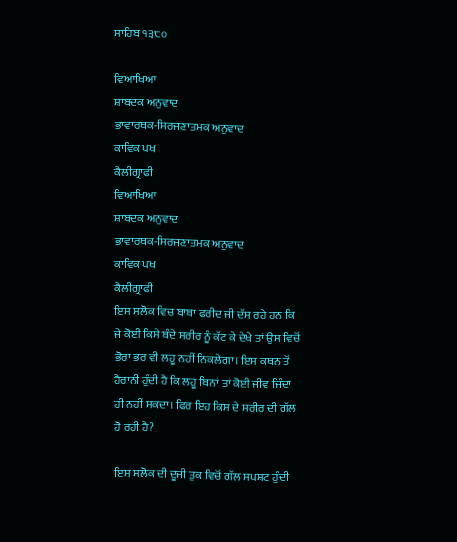ਸਾਹਿਬ ੧੩੮੦

ਵਿਆਖਿਆ
ਸ਼ਾਬਦਕ ਅਨੁਵਾਦ
ਭਾਵਾਰਥਕ-ਸਿਰਜਣਾਤਮਕ ਅਨੁਵਾਦ
ਕਾਵਿਕ ਪਖ
ਕੈਲੀਗ੍ਰਾਫੀ
ਵਿਆਖਿਆ
ਸ਼ਾਬਦਕ ਅਨੁਵਾਦ
ਭਾਵਾਰਥਕ-ਸਿਰਜਣਾਤਮਕ ਅਨੁਵਾਦ
ਕਾਵਿਕ ਪਖ
ਕੈਲੀਗ੍ਰਾਫੀ
ਇਸ ਸਲੋਕ ਵਿਚ ਬਾਬਾ ਫਰੀਦ ਜੀ ਦੱਸ ਰਹੇ ਹਨ ਕਿ ਜੇ ਕੋਈ ਕਿਸੇ ਬੰਦੇ ਸਰੀਰ ਨੂੰ ਕੱਟ ਕੇ ਦੇਖੇ ਤਾਂ ਉਸ ਵਿਚੋਂ ਭੋਰਾ ਭਰ ਵੀ ਲਹੂ ਨਹੀਂ ਨਿਕਲੇਗਾ। ਇਸ ਕਥਨ ਤੋਂ ਹੈਰਾਨੀ ਹੁੰਦੀ ਹੈ ਕਿ ਲਹੂ ਬਿਨਾਂ ਤਾਂ ਕੋਈ ਜੀਵ ਜਿੰਦਾ ਹੀ ਨਹੀਂ ਸਕਦਾ। ਫਿਰ ਇਹ ਕਿਸ ਦੇ ਸਰੀਰ ਦੀ ਗੱਲ ਹੋ ਰਹੀ ਹੈ?

ਇਸ ਸਲੋਕ ਦੀ ਦੂਜੀ ਤੁਕ ਵਿਚੋਂ ਗੱਲ ਸਪਸ਼ਟ ਹੁੰਦੀ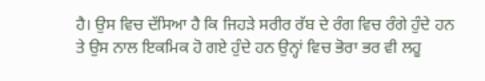ਹੈ। ਉਸ ਵਿਚ ਦੱਸਿਆ ਹੈ ਕਿ ਜਿਹੜੇ ਸਰੀਰ ਰੱਬ ਦੇ ਰੰਗ ਵਿਚ ਰੰਗੇ ਹੁੰਦੇ ਹਨ ਤੇ ਉਸ ਨਾਲ ਇਕਮਿਕ ਹੋ ਗਏ ਹੁੰਦੇ ਹਨ ਉਨ੍ਹਾਂ ਵਿਚ ਭੋਰਾ ਭਰ ਵੀ ਲਹੂ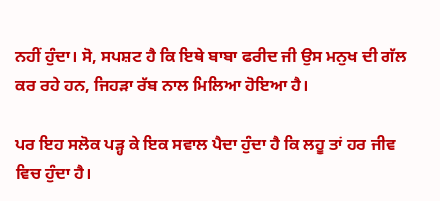ਨਹੀਂ ਹੁੰਦਾ। ਸੋ, ਸਪਸ਼ਟ ਹੈ ਕਿ ਇਥੇ ਬਾਬਾ ਫਰੀਦ ਜੀ ਉਸ ਮਨੁਖ ਦੀ ਗੱਲ ਕਰ ਰਹੇ ਹਨ, ਜਿਹੜਾ ਰੱਬ ਨਾਲ ਮਿਲਿਆ ਹੋਇਆ ਹੈ।

ਪਰ ਇਹ ਸਲੋਕ ਪੜ੍ਹ ਕੇ ਇਕ ਸਵਾਲ ਪੈਦਾ ਹੁੰਦਾ ਹੈ ਕਿ ਲਹੂ ਤਾਂ ਹਰ ਜੀਵ ਵਿਚ ਹੁੰਦਾ ਹੈ।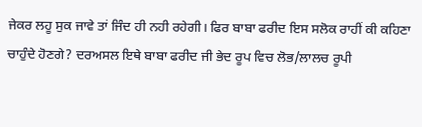ਜੇਕਰ ਲਹੂ ਸੁਕ ਜਾਵੇ ਤਾਂ ਜਿੰਦ ਹੀ ਨਹੀ ਰਹੇਗੀ। ਫਿਰ ਬਾਬਾ ਫਰੀਦ ਇਸ ਸਲੋਕ ਰਾਹੀਂ ਕੀ ਕਹਿਣਾ ਚਾਹੁੰਦੇ ਹੋਣਗੇ? ਦਰਅਸਲ ਇਥੇ ਬਾਬਾ ਫਰੀਦ ਜੀ ਭੇਦ ਰੂਪ ਵਿਚ ਲੋਭ/ਲਾਲਚ ਰੂਪੀ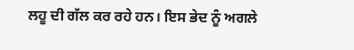ਲਹੂ ਦੀ ਗੱਲ ਕਰ ਰਹੇ ਹਨ। ਇਸ ਭੇਦ ਨੂੰ ਅਗਲੇ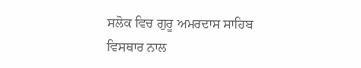ਸਲੋਕ ਵਿਚ ਗੁਰੂ ਅਮਰਦਾਸ ਸਾਹਿਬ ਵਿਸਥਾਰ ਨਾਲ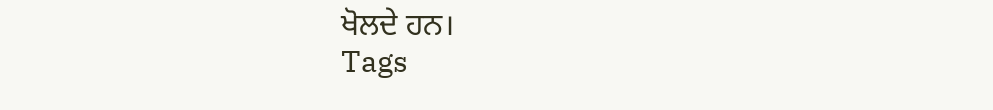ਖੋਲਦੇ ਹਨ।
Tags